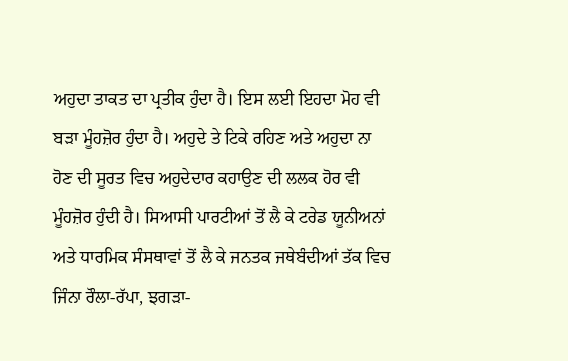ਅਹੁਦਾ ਤਾਕਤ ਦਾ ਪ੍ਰਤੀਕ ਹੁੰਦਾ ਹੈ। ਇਸ ਲਈ ਇਹਦਾ ਮੋਹ ਵੀ ਬੜਾ ਮੂੰਹਜ਼ੋਰ ਹੁੰਦਾ ਹੈ। ਅਹੁਦੇ ਤੇ ਟਿਕੇ ਰਹਿਣ ਅਤੇ ਅਹੁਦਾ ਨਾ ਹੋਣ ਦੀ ਸੂਰਤ ਵਿਚ ਅਹੁਦੇਦਾਰ ਕਹਾਉਣ ਦੀ ਲਲਕ ਹੋਰ ਵੀ ਮੂੰਹਜ਼ੋਰ ਹੁੰਦੀ ਹੈ। ਸਿਆਸੀ ਪਾਰਟੀਆਂ ਤੋਂ ਲੈ ਕੇ ਟਰੇਡ ਯੂਨੀਅਨਾਂ ਅਤੇ ਧਾਰਮਿਕ ਸੰਸਥਾਵਾਂ ਤੋਂ ਲੈ ਕੇ ਜਨਤਕ ਜਥੇਬੰਦੀਆਂ ਤੱਕ ਵਿਚ ਜਿੰਨਾ ਰੌਲਾ-ਰੱਪਾ, ਝਗੜਾ-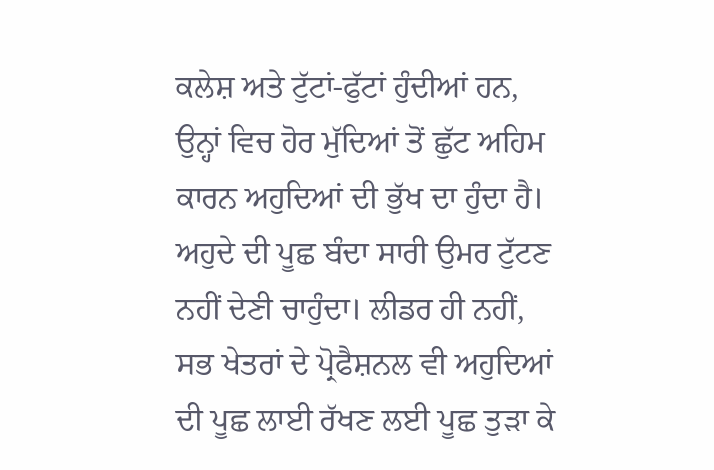ਕਲੇਸ਼ ਅਤੇ ਟੁੱਟਾਂ-ਫੁੱਟਾਂ ਹੁੰਦੀਆਂ ਹਨ, ਉਨ੍ਹਾਂ ਵਿਚ ਹੋਰ ਮੁੱਦਿਆਂ ਤੋਂ ਛੁੱਟ ਅਹਿਮ ਕਾਰਨ ਅਹੁਦਿਆਂ ਦੀ ਭੁੱਖ ਦਾ ਹੁੰਦਾ ਹੈ। ਅਹੁਦੇ ਦੀ ਪੂਛ ਬੰਦਾ ਸਾਰੀ ਉਮਰ ਟੁੱਟਣ ਨਹੀਂ ਦੇਣੀ ਚਾਹੁੰਦਾ। ਲੀਡਰ ਹੀ ਨਹੀਂ, ਸਭ ਖੇਤਰਾਂ ਦੇ ਪ੍ਰੋਫੈਸ਼ਨਲ ਵੀ ਅਹੁਦਿਆਂ ਦੀ ਪੂਛ ਲਾਈ ਰੱਖਣ ਲਈ ਪੂਛ ਤੁੜਾ ਕੇ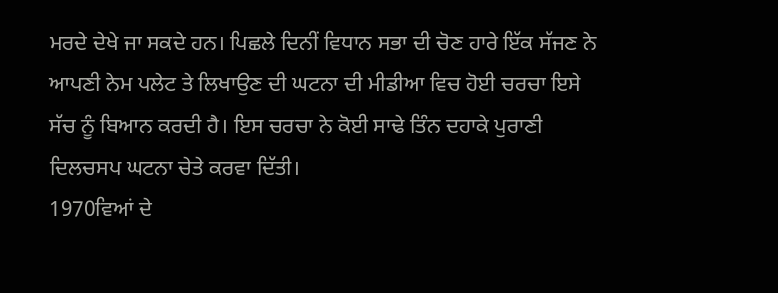ਮਰਦੇ ਦੇਖੇ ਜਾ ਸਕਦੇ ਹਨ। ਪਿਛਲੇ ਦਿਨੀਂ ਵਿਧਾਨ ਸਭਾ ਦੀ ਚੋਣ ਹਾਰੇ ਇੱਕ ਸੱਜਣ ਨੇ ਆਪਣੀ ਨੇਮ ਪਲੇਟ ਤੇ ਲਿਖਾਉਣ ਦੀ ਘਟਨਾ ਦੀ ਮੀਡੀਆ ਵਿਚ ਹੋਈ ਚਰਚਾ ਇਸੇ ਸੱਚ ਨੂੰ ਬਿਆਨ ਕਰਦੀ ਹੈ। ਇਸ ਚਰਚਾ ਨੇ ਕੋਈ ਸਾਢੇ ਤਿੰਨ ਦਹਾਕੇ ਪੁਰਾਣੀ ਦਿਲਚਸਪ ਘਟਨਾ ਚੇਤੇ ਕਰਵਾ ਦਿੱਤੀ।
1970ਵਿਆਂ ਦੇ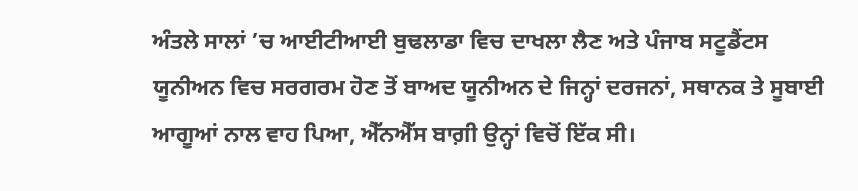ਅੰਤਲੇ ਸਾਲਾਂ ’ਚ ਆਈਟੀਆਈ ਬੁਢਲਾਡਾ ਵਿਚ ਦਾਖਲਾ ਲੈਣ ਅਤੇ ਪੰਜਾਬ ਸਟੂਡੈਂਟਸ ਯੂਨੀਅਨ ਵਿਚ ਸਰਗਰਮ ਹੋਣ ਤੋਂ ਬਾਅਦ ਯੂਨੀਅਨ ਦੇ ਜਿਨ੍ਹਾਂ ਦਰਜਨਾਂ, ਸਥਾਨਕ ਤੇ ਸੂਬਾਈ ਆਗੂਆਂ ਨਾਲ ਵਾਹ ਪਿਆ, ਐੱਨਐੱਸ ਬਾਗ਼ੀ ਉਨ੍ਹਾਂ ਵਿਚੋਂ ਇੱਕ ਸੀ।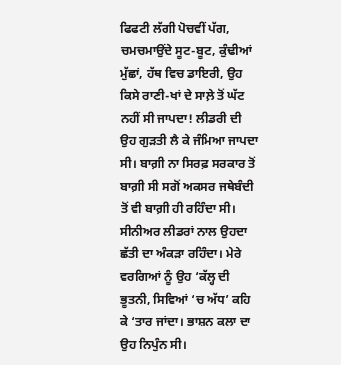ਫਿਫਟੀ ਲੱਗੀ ਪੋਚਵੀਂ ਪੱਗ, ਚਮਚਮਾਉਂਦੇ ਸੂਟ-ਬੂਟ, ਕੁੰਢੀਆਂ ਮੁੱਛਾਂ, ਹੱਥ ਵਿਚ ਡਾਇਰੀ, ਉਹ ਕਿਸੇ ਰਾਣੀ-ਖਾਂ ਦੇ ਸਾਲ਼ੇ ਤੋਂ ਘੱਟ ਨਹੀਂ ਸੀ ਜਾਪਦਾ! ਲੀਡਰੀ ਦੀ ਉਹ ਗੁੜਤੀ ਲੈ ਕੇ ਜੰਮਿਆ ਜਾਪਦਾ ਸੀ। ਬਾਗ਼ੀ ਨਾ ਸਿਰਫ਼ ਸਰਕਾਰ ਤੋਂ ਬਾਗ਼ੀ ਸੀ ਸਗੋਂ ਅਕਸਰ ਜਥੇਬੰਦੀ ਤੋਂ ਵੀ ਬਾਗ਼ੀ ਹੀ ਰਹਿੰਦਾ ਸੀ। ਸੀਨੀਅਰ ਲੀਡਰਾਂ ਨਾਲ ਉਹਦਾ ਛੱਤੀ ਦਾ ਅੰਕੜਾ ਰਹਿੰਦਾ। ਮੇਰੇ ਵਰਗਿਆਂ ਨੂੰ ਉਹ ‘ਕੱਲ੍ਹ ਦੀ ਭੂਤਨੀ, ਸਿਵਿਆਂ ‘ਚ ਅੱਧ’ ਕਹਿ ਕੇ ‘ਤਾਰ ਜਾਂਦਾ। ਭਾਸ਼ਨ ਕਲਾ ਦਾ ਉਹ ਨਿਪੁੰਨ ਸੀ।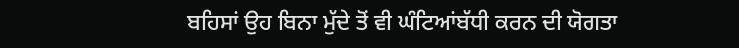ਬਹਿਸਾਂ ਉਹ ਬਿਨਾ ਮੁੱਦੇ ਤੋਂ ਵੀ ਘੰਟਿਆਂਬੱਧੀ ਕਰਨ ਦੀ ਯੋਗਤਾ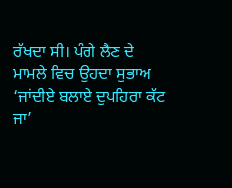ਰੱਖਦਾ ਸੀ। ਪੰਗੇ ਲੈਣ ਦੇ ਮਾਮਲੇ ਵਿਚ ਉਹਦਾ ਸੁਭਾਅ ‘ਜਾਂਦੀਏ ਬਲਾਏ ਦੁਪਹਿਰਾ ਕੱਟ ਜਾ’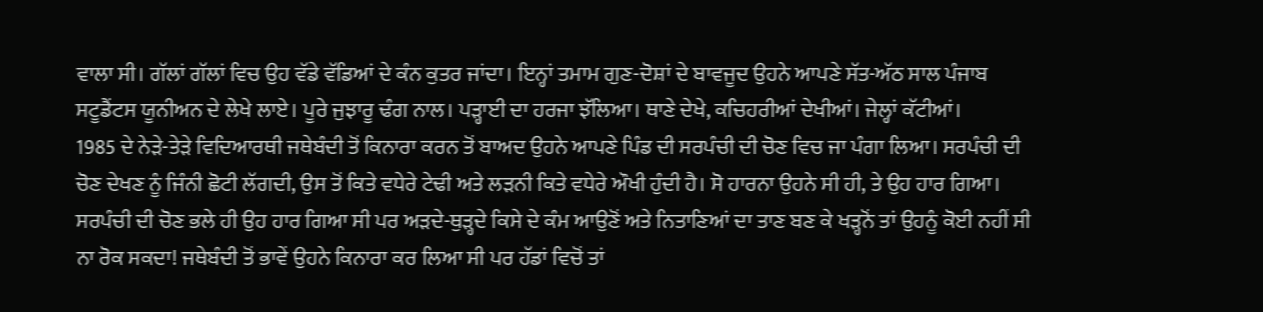ਵਾਲਾ ਸੀ। ਗੱਲਾਂ ਗੱਲਾਂ ਵਿਚ ਉਹ ਵੱਡੇ ਵੱਡਿਆਂ ਦੇ ਕੰਨ ਕੁਤਰ ਜਾਂਦਾ। ਇਨ੍ਹਾਂ ਤਮਾਮ ਗੁਣ-ਦੋਸ਼ਾਂ ਦੇ ਬਾਵਜੂਦ ਉਹਨੇ ਆਪਣੇ ਸੱਤ-ਅੱਠ ਸਾਲ ਪੰਜਾਬ ਸਟੂਡੈਂਟਸ ਯੂਨੀਅਨ ਦੇ ਲੇਖੇ ਲਾਏ। ਪੂਰੇ ਜੁਝਾਰੂ ਢੰਗ ਨਾਲ। ਪੜ੍ਹਾਈ ਦਾ ਹਰਜਾ ਝੱਲਿਆ। ਥਾਣੇ ਦੇਖੇ, ਕਚਿਹਰੀਆਂ ਦੇਖੀਆਂ। ਜੇਲ੍ਹਾਂ ਕੱਟੀਆਂ।
1985 ਦੇ ਨੇੜੇ-ਤੇੜੇ ਵਿਦਿਆਰਥੀ ਜਥੇਬੰਦੀ ਤੋਂ ਕਿਨਾਰਾ ਕਰਨ ਤੋਂ ਬਾਅਦ ਉਹਨੇ ਆਪਣੇ ਪਿੰਡ ਦੀ ਸਰਪੰਚੀ ਦੀ ਚੋਣ ਵਿਚ ਜਾ ਪੰਗਾ ਲਿਆ। ਸਰਪੰਚੀ ਦੀ ਚੋਣ ਦੇਖਣ ਨੂੰ ਜਿੰਨੀ ਛੋਟੀ ਲੱਗਦੀ, ਉਸ ਤੋਂ ਕਿਤੇ ਵਧੇਰੇ ਟੇਢੀ ਅਤੇ ਲੜਨੀ ਕਿਤੇ ਵਧੇਰੇ ਔਖੀ ਹੁੰਦੀ ਹੈ। ਸੋ ਹਾਰਨਾ ਉਹਨੇ ਸੀ ਹੀ, ਤੇ ਉਹ ਹਾਰ ਗਿਆ। ਸਰਪੰਚੀ ਦੀ ਚੋਣ ਭਲੇ ਹੀ ਉਹ ਹਾਰ ਗਿਆ ਸੀ ਪਰ ਅੜਦੇ-ਥੁੜ੍ਹਦੇ ਕਿਸੇ ਦੇ ਕੰਮ ਆਉਣੋਂ ਅਤੇ ਨਿਤਾਣਿਆਂ ਦਾ ਤਾਣ ਬਣ ਕੇ ਖੜ੍ਹਨੋਂ ਤਾਂ ਉਹਨੂੰ ਕੋਈ ਨਹੀਂ ਸੀ ਨਾ ਰੋਕ ਸਕਦਾ! ਜਥੇਬੰਦੀ ਤੋਂ ਭਾਵੇਂ ਉਹਨੇ ਕਿਨਾਰਾ ਕਰ ਲਿਆ ਸੀ ਪਰ ਹੱਡਾਂ ਵਿਚੋਂ ਤਾਂ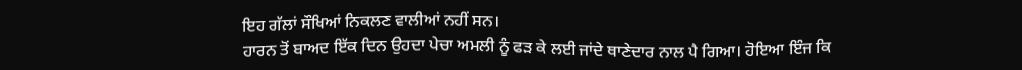ਇਹ ਗੱਲਾਂ ਸੌਖਿਆਂ ਨਿਕਲਣ ਵਾਲੀਆਂ ਨਹੀਂ ਸਨ।
ਹਾਰਨ ਤੋਂ ਬਾਅਦ ਇੱਕ ਦਿਨ ਉਹਦਾ ਪੇਚਾ ਅਮਲੀ ਨੂੰ ਫੜ ਕੇ ਲਈ ਜਾਂਦੇ ਥਾਣੇਦਾਰ ਨਾਲ ਪੈ ਗਿਆ। ਹੋਇਆ ਇੰਜ ਕਿ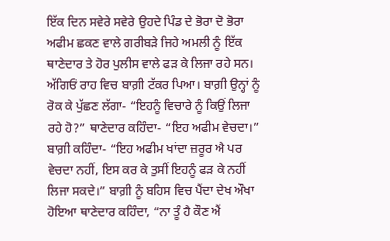ਇੱਕ ਦਿਨ ਸਵੇਰੇ ਸਵੇਰੇ ਉਹਦੇ ਪਿੰਡ ਦੇ ਭੋਰਾ ਦੋ ਭੋਰਾ ਅਫੀਮ ਛਕਣ ਵਾਲੇ ਗਰੀਬੜੇ ਜਿਹੇ ਅਮਲੀ ਨੂੰ ਇੱਕ ਥਾਣੇਦਾਰ ਤੇ ਹੋਰ ਪੁਲੀਸ ਵਾਲੇ ਫੜ ਕੇ ਲਿਜਾ ਰਹੇ ਸਨ। ਅੱਗਿਓਂ ਰਾਹ ਵਿਚ ਬਾਗ਼ੀ ਟੱਕਰ ਪਿਆ। ਬਾਗ਼ੀ ਉਨ੍ਹਾਂ ਨੂੰ ਰੋਕ ਕੇ ਪੁੱਛਣ ਲੱਗਾ- “ਇਹਨੂੰ ਵਿਚਾਰੇ ਨੂੰ ਕਿਉਂ ਲਿਜਾ ਰਹੇ ਹੋ?” ਥਾਣੇਦਾਰ ਕਹਿੰਦਾ- “ਇਹ ਅਫੀਮ ਵੇਚਦਾ।” ਬਾਗ਼ੀ ਕਹਿੰਦਾ- “ਇਹ ਅਫੀਮ ਖਾਂਦਾ ਜ਼ਰੂਰ ਐ ਪਰ ਵੇਚਦਾ ਨਹੀਂ, ਇਸ ਕਰ ਕੇ ਤੁਸੀਂ ਇਹਨੂੰ ਫੜ ਕੇ ਨਹੀਂ ਲਿਜਾ ਸਕਦੇ।” ਬਾਗ਼ੀ ਨੂੰ ਬਹਿਸ ਵਿਚ ਪੈਂਦਾ ਦੇਖ ਔਖਾ ਹੋਇਆ ਥਾਣੇਦਾਰ ਕਹਿੰਦਾ, “ਨਾ ਤੂੰ ਹੈ ਕੌਣ ਐਂ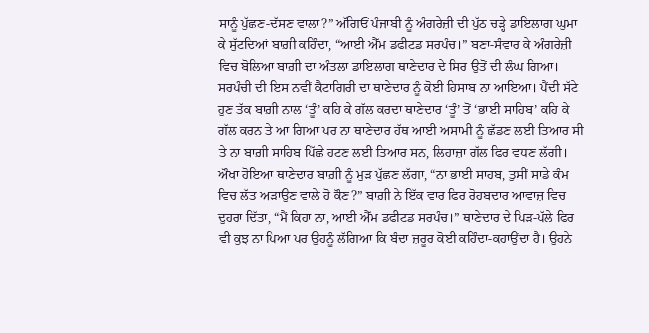ਸਾਨੂੰ ਪੁੱਛਣ-ਦੱਸਣ ਵਾਲਾ?” ਅੱਗਿਓਂ ਪੰਜਾਬੀ ਨੂੰ ਅੰਗਰੇਜ਼ੀ ਦੀ ਪੁੱਠ ਚੜ੍ਹੇ ਡਾਇਲਾਗ ਘੁਮਾ ਕੇ ਸੁੱਟਦਿਆਂ ਬਾਗ਼ੀ ਕਹਿੰਦਾ, “ਆਈ ਐੱਮ ਡਫੀਟਡ ਸਰਪੰਚ।” ਬਣਾ-ਸੰਵਾਰ ਕੇ ਅੰਗਰੇਜ਼ੀ ਵਿਚ ਬੋਲਿਆ ਬਾਗ਼ੀ ਦਾ ਅੰਤਲਾ ਡਾਇਲਾਗ ਥਾਣੇਦਾਰ ਦੇ ਸਿਰ ਉਤੋਂ ਦੀ ਲੰਘ ਗਿਆ। ਸਰਪੰਚੀ ਦੀ ਇਸ ਨਵੀਂ ਕੈਟਾਗਿਰੀ ਦਾ ਥਾਣੇਦਾਰ ਨੂੰ ਕੋਈ ਹਿਸਾਬ ਨਾ ਆਇਆ। ਪੈਂਦੀ ਸੱਟੇ ਹੁਣ ਤੱਕ ਬਾਗ਼ੀ ਨਾਲ ‘ਤੂੰ’ ਕਹਿ ਕੇ ਗੱਲ ਕਰਦਾ ਥਾਣੇਦਾਰ ‘ਤੂੰ’ ਤੋਂ ‘ਭਾਈ ਸਾਹਿਬ’ ਕਹਿ ਕੇ ਗੱਲ ਕਰਨ ਤੇ ਆ ਗਿਆ ਪਰ ਨਾ ਥਾਣੇਦਾਰ ਹੱਥ ਆਈ ਅਸਾਮੀ ਨੂੰ ਛੱਡਣ ਲਈ ਤਿਆਰ ਸੀ ਤੇ ਨਾ ਬਾਗ਼ੀ ਸਾਹਿਬ ਪਿੱਛੇ ਹਟਣ ਲਈ ਤਿਆਰ ਸਨ, ਲਿਹਾਜ਼ਾ ਗੱਲ ਫਿਰ ਵਧਣ ਲੱਗੀ। ਔਖਾ ਹੋਇਆ ਥਾਣੇਦਾਰ ਬਾਗ਼ੀ ਨੂੰ ਮੁੜ ਪੁੱਛਣ ਲੱਗਾ, “ਨਾ ਭਾਈ ਸਾਹਬ, ਤੁਸੀਂ ਸਾਡੇ ਕੰਮ ਵਿਚ ਲੱਤ ਅੜਾਉਣ ਵਾਲੇ ਹੋ ਕੌਣ?” ਬਾਗ਼ੀ ਨੇ ਇੱਕ ਵਾਰ ਫਿਰ ਰੋਹਬਦਾਰ ਆਵਾਜ਼ ਵਿਚ ਦੁਹਰਾ ਦਿੱਤਾ, “ਮੈਂ ਕਿਹਾ ਨਾ, ਆਈ ਐੱਮ ਡਫੀਟਡ ਸਰਪੰਚ।” ਥਾਣੇਦਾਰ ਦੇ ਪਿੜ-ਪੱਲੇ ਫਿਰ ਵੀ ਕੁਝ ਨਾ ਪਿਆ ਪਰ ਉਹਨੂੰ ਲੱਗਿਆ ਕਿ ਬੰਦਾ ਜ਼ਰੂਰ ਕੋਈ ਕਹਿੰਦਾ-ਕਹਾਉਂਦਾ ਹੈ। ਉਹਨੇ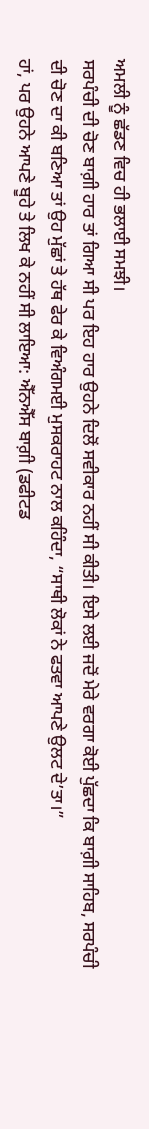ਅਮਲੀ ਨੂੰ ਛੱਡਣ ਵਿਚ ਹੀ ਭਲਾਈ ਸਮਝੀ।
ਸਰਪੰਚੀ ਦੀ ਚੋਣ ਬਾਗ਼ੀ ਹਾਰ ਤਾਂ ਗਿਆ ਸੀ ਪਰ ਇਹ ਹਾਰ ਉਹਨੇ ਦਿਲੋਂ ਸਵੀਕਾਰ ਨਹੀਂ ਸੀ ਕੀਤੀ। ਇਸੇ ਲਈ ਜਦੋਂ ਮੇਰੇ ਵਰਗਾ ਕੋਈ ਪੁੱਛਦਾ ਕਿ ਬਾਗ਼ੀ ਸਾਹਿਬ, ਸਰਪੰਚੀ ਦੀ ਚੋਣ ਦਾ ਕੀ ਬਣਿਆ ਤਾਂ ਉਹ ਮੁੱਛਾਂ ਤੇ ਹੱਥ ਫੇਰ ਕੇ ਵਿਅੰਗਮਈ ਮੁਸਕਰਾਹਟ ਨਾਲ ਕਹਿੰਦਾ, “ਸਾਥੀ ਲੋਕਾਂ ਨੇ ਫਤਵਾ ਆਪਣੇ ਉਲਟ ਦੇ’ਤਾ।”
ਹਾਂ, ਪਰ ਉਹਨੇ ਆਪਣੇ ਬੂਹੇ ਤੇ ਲਿਖ ਕੇ ਨਹੀਂ ਸੀ ਲਾਇਆ: ਐੱਨਐੱਸ ਬਾਗ਼ੀ (ਡਫੀਟਡ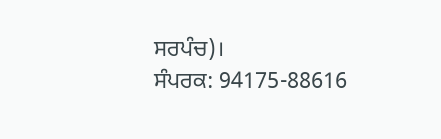ਸਰਪੰਚ)।
ਸੰਪਰਕ: 94175-88616